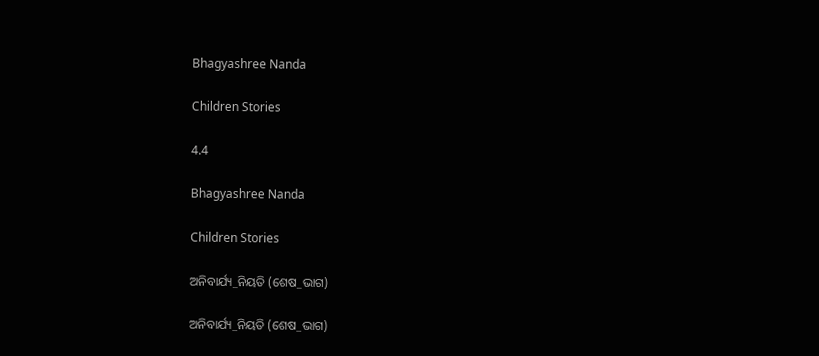Bhagyashree Nanda

Children Stories

4.4

Bhagyashree Nanda

Children Stories

ଅନିବାର୍ଯ୍ୟ_ନିୟତି (ଶେଷ_ଭାଗ)

ଅନିବାର୍ଯ୍ୟ_ନିୟତି (ଶେଷ_ଭାଗ)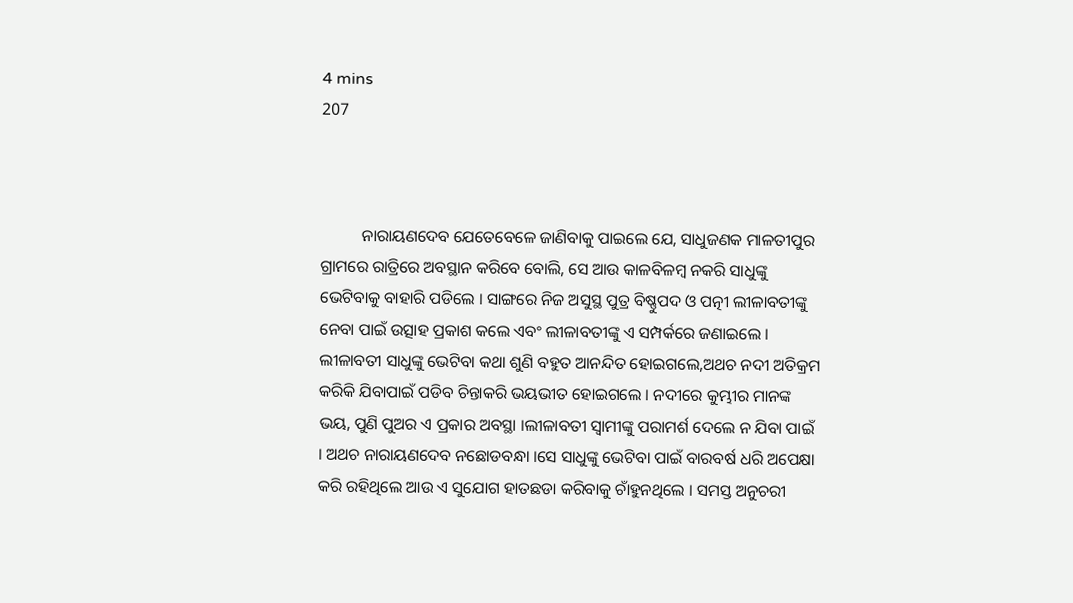4 mins
207



          ନାରାୟଣଦେବ ଯେତେବେଳେ ଜାଣିବାକୁ ପାଇଲେ ଯେ, ସାଧୁଜଣକ ମାଳତୀପୁର ଗ୍ରାମରେ ରାତ୍ରିରେ ଅବସ୍ଥାନ କରିବେ ବୋଲି, ସେ ଆଉ କାଳବିଳମ୍ବ ନକରି ସାଧୁଙ୍କୁ ଭେଟିବାକୁ ବାହାରି ପଡିଲେ । ସାଙ୍ଗରେ ନିଜ ଅସୁସ୍ଥ ପୁତ୍ର ବିଷ୍ଣୁପଦ ଓ ପତ୍ନୀ ଲୀଳାବତୀଙ୍କୁ ନେବା ପାଇଁ ଉତ୍ସାହ ପ୍ରକାଶ କଲେ ଏବଂ ଲୀଳାବତୀଙ୍କୁ ଏ ସମ୍ପର୍କରେ ଜଣାଇଲେ । ଲୀଳାବତୀ ସାଧୁଙ୍କୁ ଭେଟିବା କଥା ଶୁଣି ବହୁତ ଆନନ୍ଦିତ ହୋଇଗଲେ,ଅଥଚ ନଦୀ ଅତିକ୍ରମ କରିକି ଯିବାପାଇଁ ପଡିବ ଚିନ୍ତାକରି ଭୟଭୀତ ହୋଇଗଲେ । ନଦୀରେ କୁମ୍ଭୀର ମାନଙ୍କ ଭୟ, ପୁଣି ପୁଅର ଏ ପ୍ରକାର ଅବସ୍ଥା ।ଲୀଳାବତୀ ସ୍ୱାମୀଙ୍କୁ ପରାମର୍ଶ ଦେଲେ ନ ଯିବା ପାଇଁ । ଅଥଚ ନାରାୟଣଦେବ ନଛୋଡବନ୍ଧା ।ସେ ସାଧୁଙ୍କୁ ଭେଟିବା ପାଇଁ ବାରବର୍ଷ ଧରି ଅପେକ୍ଷା କରି ରହିଥିଲେ ଆଉ ଏ ସୁଯୋଗ ହାତଛଡା କରିବାକୁ ଚାଁହୁନଥିଲେ । ସମସ୍ତ ଅନୁଚରୀ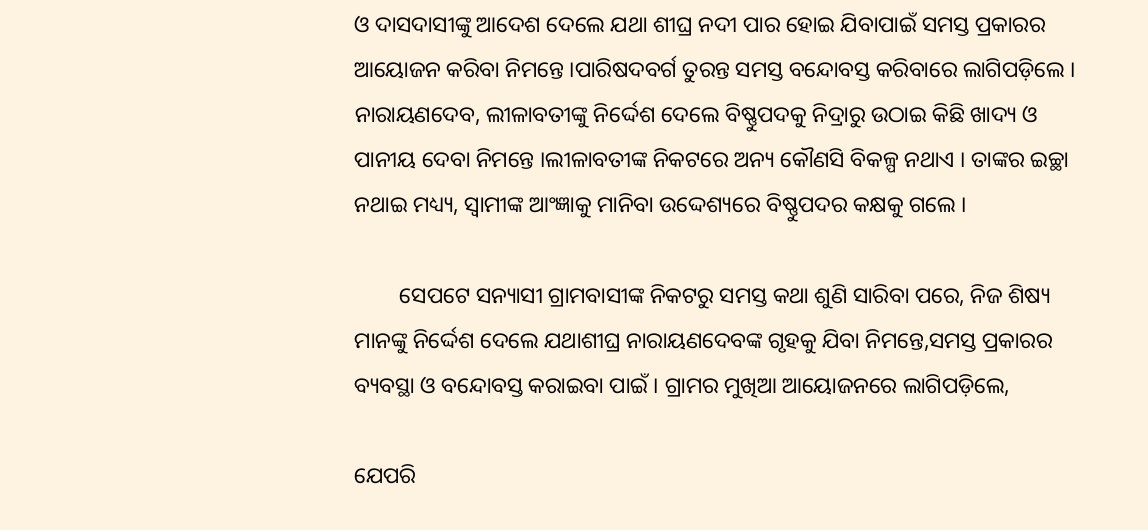ଓ ଦାସଦାସୀଙ୍କୁ ଆଦେଶ ଦେଲେ ଯଥା ଶୀଘ୍ର ନଦୀ ପାର ହୋଇ ଯିବାପାଇଁ ସମସ୍ତ ପ୍ରକାରର ଆୟୋଜନ କରିବା ନିମନ୍ତେ ।ପାରିଷଦବର୍ଗ ତୁରନ୍ତ ସମସ୍ତ ବନ୍ଦୋବସ୍ତ କରିବାରେ ଲାଗିପଡ଼ିଲେ । ନାରାୟଣଦେବ, ଲୀଳାବତୀଙ୍କୁ ନିର୍ଦ୍ଦେଶ ଦେଲେ ବିଷ୍ଣୁପଦକୁ ନିଦ୍ରାରୁ ଉଠାଇ କିଛି ଖାଦ୍ୟ ଓ ପାନୀୟ ଦେବା ନିମନ୍ତେ ।ଲୀଳାବତୀଙ୍କ ନିକଟରେ ଅନ୍ୟ କୌଣସି ବିକଳ୍ପ ନଥାଏ । ତାଙ୍କର ଇଚ୍ଛା ନଥାଇ ମଧ୍ୟ୍ୟ, ସ୍ୱାମୀଙ୍କ ଆଂଜ୍ଞାକୁ ମାନିବା ଉଦ୍ଦେଶ୍ୟରେ ବିଷ୍ଣୁପଦର କକ୍ଷକୁ ଗଲେ ।

        ସେପଟେ ସନ୍ୟାସୀ ଗ୍ରାମବାସୀଙ୍କ ନିକଟରୁ ସମସ୍ତ କଥା ଶୁଣି ସାରିବା ପରେ, ନିଜ ଶିଷ୍ୟ ମାନଙ୍କୁ ନିର୍ଦ୍ଦେଶ ଦେଲେ ଯଥାଶୀଘ୍ର ନାରାୟଣଦେବଙ୍କ ଗୃହକୁ ଯିବା ନିମନ୍ତେ,ସମସ୍ତ ପ୍ରକାରର ବ୍ୟବସ୍ଥା ଓ ବନ୍ଦୋବସ୍ତ କରାଇବା ପାଇଁ । ଗ୍ରାମର ମୁଖିଆ ଆୟୋଜନରେ ଲାଗିପଡ଼ିଲେ,

ଯେପରି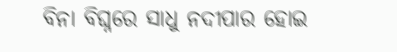ବିନା ବିଘ୍ନରେ ସାଧୁ ନଦୀପାର ହୋଇ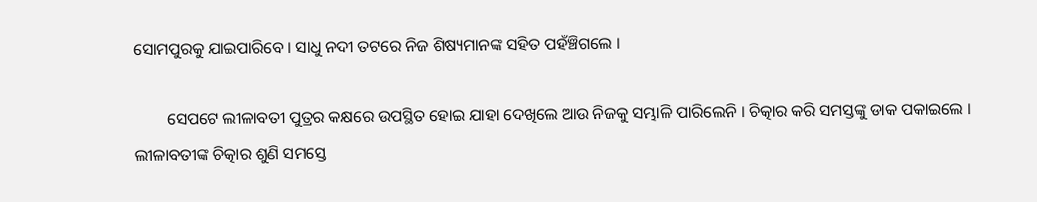ସୋମପୁରକୁ ଯାଇପାରିବେ । ସାଧୁ ନଦୀ ତଟରେ ନିଜ ଶିଷ୍ୟମାନଙ୍କ ସହିତ ପହଁଞ୍ଚିଗଲେ ।

        ସେପଟେ ଲୀଳାବତୀ ପୁତ୍ରର କକ୍ଷରେ ଉପସ୍ଥିତ ହୋଇ ଯାହା ଦେଖିଲେ ଆଉ ନିଜକୁ ସମ୍ଭାଳି ପାରିଲେନି । ଚିତ୍କାର କରି ସମସ୍ତଙ୍କୁ ଡାକ ପକାଇଲେ । ଲୀଳାବତୀଙ୍କ ଚିତ୍କାର ଶୁଣି ସମସ୍ତେ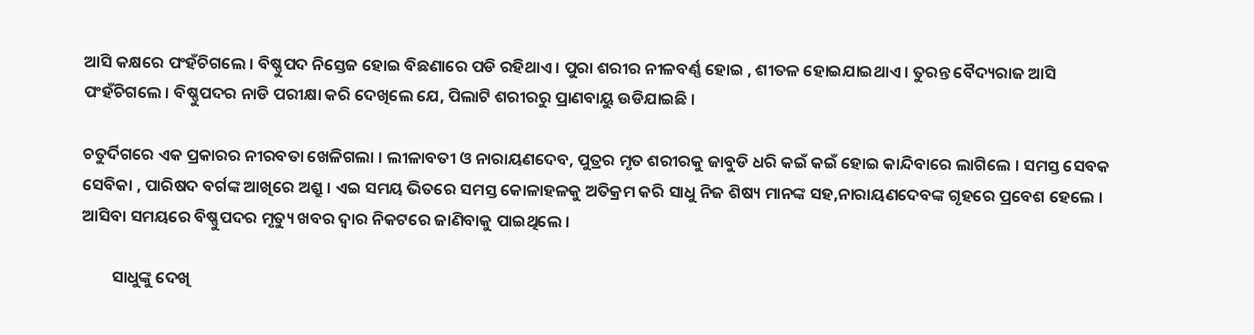ଆସି କକ୍ଷରେ ପଂହଁଚିଗଲେ । ବିଷ୍ଣୁପଦ ନିସ୍ତେଜ ହୋଇ ବିଛଣାରେ ପଡି ରହିଥାଏ । ପୁରା ଶରୀର ନୀଳବର୍ଣ୍ଣ ହୋଇ , ଶୀତଳ ହୋଇଯାଇଥାଏ । ତୁରନ୍ତ ବୈଦ୍ୟରାଜ ଆସି ପଂହଁଚିଗଲେ । ବିଷ୍ଣୁପଦର ନାଡି ପରୀକ୍ଷା କରି ଦେଖିଲେ ଯେ, ପିଲାଟି ଶରୀରରୁ ପ୍ରାଣବାୟୁ ଉଡିଯାଇଛି ।

ଚତୁର୍ଦିଗରେ ଏକ ପ୍ରକାରର ନୀରବତା ଖେଳିଗଲା । ଲୀଳାବତୀ ଓ ନାରାୟଣଦେବ, ପୁତ୍ରର ମୃତ ଶରୀରକୁ ଜାବୁଡି ଧରି କଇଁ କଇଁ ହୋଇ କାନ୍ଦିବାରେ ଲାଗିଲେ । ସମସ୍ତ ସେବକ ସେବିକା , ପାରିଷଦ ବର୍ଗଙ୍କ ଆଖିରେ ଅଶ୍ରୁ । ଏଇ ସମୟ ଭିତରେ ସମସ୍ତ କୋଳାହଳକୁ ଅତିକ୍ରମ କରି ସାଧୁ ନିଜ ଶିଷ୍ୟ ମାନଙ୍କ ସହ,ନାରାୟଣଦେବଙ୍କ ଗୃହରେ ପ୍ରବେଶ ହେଲେ । ଆସିବା ସମୟରେ ବିଷ୍ଣୁପଦର ମୃତ୍ୟୁ ଖବର ଦ୍ୱାର ନିକଟରେ ଜାଣିବାକୁ ପାଇଥିଲେ ।

        ସାଧୁଙ୍କୁ ଦେଖି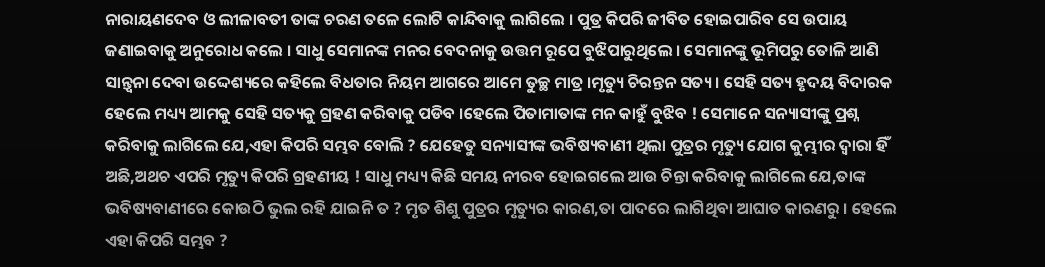ନାରାୟଣଦେବ ଓ ଲୀଳାବତୀ ତାଙ୍କ ଚରଣ ତଳେ ଲୋଟି କାନ୍ଦିବାକୁ ଲାଗିଲେ । ପୁତ୍ର କିପରି ଜୀବିତ ହୋଇପାରିବ ସେ ଉପାୟ ଜଣାଇବାକୁ ଅନୁରୋଧ କଲେ । ସାଧୁ ସେମାନଙ୍କ ମନର ବେଦନାକୁ ଉତ୍ତମ ରୂପେ ବୁଝିପାରୁଥିଲେ । ସେମାନଙ୍କୁ ଭୂମିପରୁ ତୋଳି ଆଣି ସାନ୍ତ୍ୱନା ଦେବା ଉଦ୍ଦେଶ୍ୟରେ କହିଲେ ବିଧତାର ନିୟମ ଆଗରେ ଆମେ ତୁଚ୍ଛ ମାତ୍ର ।ମୃତ୍ୟୁ ଚିରନ୍ତନ ସତ୍ୟ । ସେହି ସତ୍ୟ ହୃଦୟ ବିଦାରକ ହେଲେ ମଧ୍ୟ୍ୟ ଆମକୁ ସେହି ସତ୍ୟକୁ ଗ୍ରହଣ କରିବାକୁ ପଡିବ ।ହେଲେ ପିତାମାତାଙ୍କ ମନ କାହୁଁ ବୁଝିବ ! ସେମାନେ ସନ୍ୟାସୀଙ୍କୁ ପ୍ରଶ୍ନ କରିବାକୁ ଲାଗିଲେ ଯେ,ଏହା କିପରି ସମ୍ଭବ ବୋଲି ? ଯେହେତୁ ସନ୍ୟାସୀଙ୍କ ଭବିଷ୍ୟବାଣୀ ଥିଲା ପୁତ୍ରର ମୃତ୍ୟୁ ଯୋଗ କୁମ୍ଭୀର ଦ୍ୱାରା ହିଁ ଅଛି,ଅଥଚ ଏପରି ମୃତ୍ୟୁ କିପରି ଗ୍ରହଣୀୟ ! ସାଧୁ ମଧ୍ୟ୍ୟ କିଛି ସମୟ ନୀରବ ହୋଇଗଲେ ଆଉ ଚିନ୍ତା କରିବାକୁ ଲାଗିଲେ ଯେ,ତାଙ୍କ ଭବିଷ୍ୟବାଣୀରେ କୋଉଠି ଭୁଲ ରହି ଯାଇନି ତ ? ମୃତ ଶିଶୁ ପୁତ୍ରର ମୃତ୍ୟୁର କାରଣ,ତା ପାଦରେ ଲାଗିଥିବା ଆଘାତ କାରଣରୁ । ହେଲେ ଏହା କିପରି ସମ୍ଭବ ?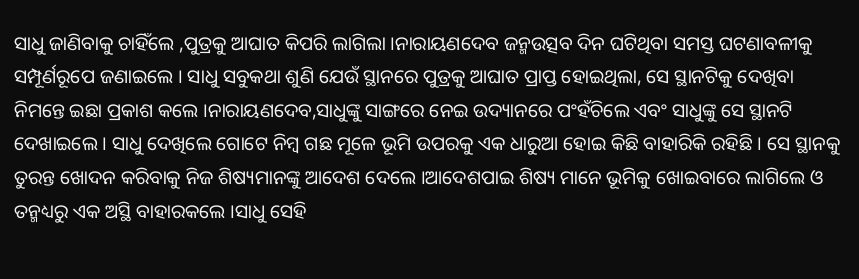ସାଧୁ ଜାଣିବାକୁ ଚାହିଁଲେ ,ପୁତ୍ରକୁ ଆଘାତ କିପରି ଲାଗିଲା ।ନାରାୟଣଦେବ ଜନ୍ମଉତ୍ସବ ଦିନ ଘଟିଥିବା ସମସ୍ତ ଘଟଣାବଳୀକୁ ସମ୍ପୂର୍ଣରୂପେ ଜଣାଇଲେ । ସାଧୁ ସବୁକଥା ଶୁଣି ଯେଉଁ ସ୍ଥାନରେ ପୁତ୍ରକୁ ଆଘାତ ପ୍ରାପ୍ତ ହୋଇଥିଲା, ସେ ସ୍ଥାନଟିକୁ ଦେଖିବା ନିମନ୍ତେ ଇଛା ପ୍ରକାଶ କଲେ ।ନାରାୟଣଦେବ,ସାଧୁଙ୍କୁ ସାଙ୍ଗରେ ନେଇ ଉଦ୍ୟାନରେ ପଂହଁଚିଲେ ଏବଂ ସାଧୁଙ୍କୁ ସେ ସ୍ଥାନଟି ଦେଖାଇଲେ । ସାଧୁ ଦେଖିଲେ ଗୋଟେ ନିମ୍ବ ଗଛ ମୂଳେ ଭୂମି ଉପରକୁ ଏକ ଧାରୁଆ ହୋଇ କିଛି ବାହାରିକି ରହିଛି । ସେ ସ୍ଥାନକୁ ତୁରନ୍ତ ଖୋଦନ କରିବାକୁ ନିଜ ଶିଷ୍ୟମାନଙ୍କୁ ଆଦେଶ ଦେଲେ ।ଆଦେଶପାଇ ଶିଷ୍ୟ ମାନେ ଭୂମିକୁ ଖୋଇବାରେ ଲାଗିଲେ ଓ ତନ୍ମଧ୍ୟରୁ ଏକ ଅସ୍ଥି ବାହାରକଲେ ।ସାଧୁ ସେହି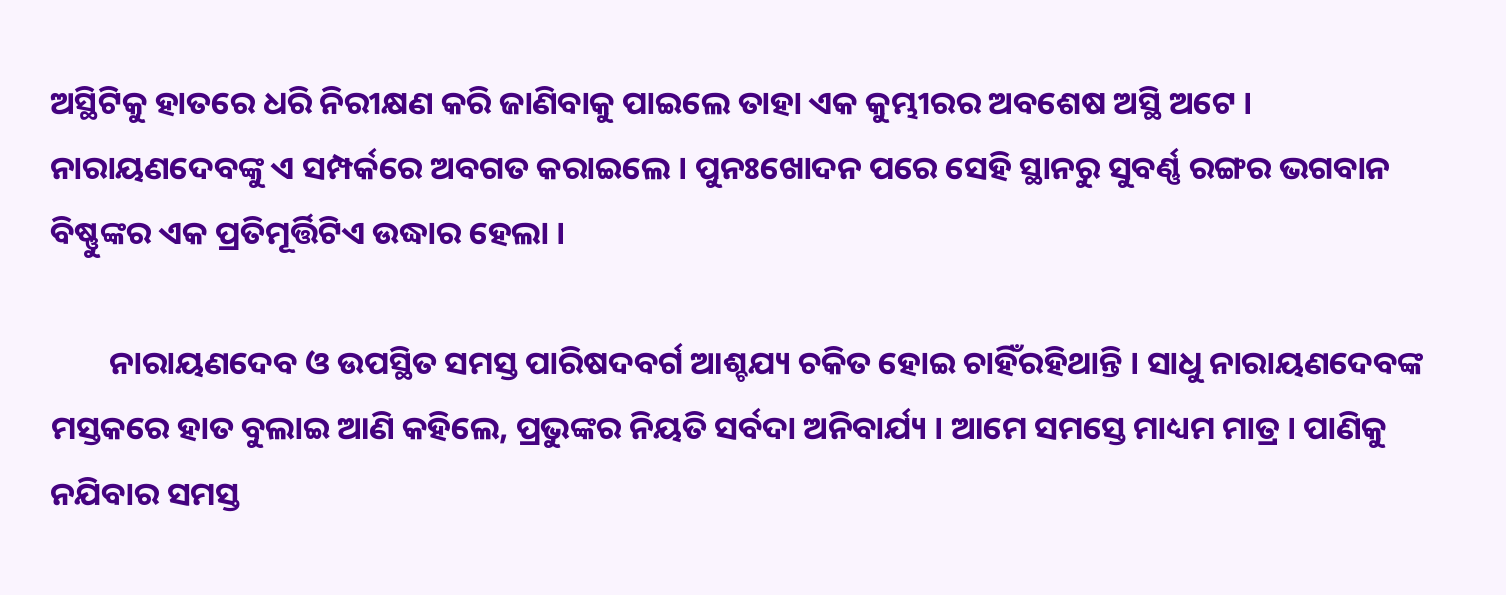ଅସ୍ଥିଟିକୁ ହାତରେ ଧରି ନିରୀକ୍ଷଣ କରି ଜାଣିବାକୁ ପାଇଲେ ତାହା ଏକ କୁମ୍ଭୀରର ଅବଶେଷ ଅସ୍ଥି ଅଟେ । ନାରାୟଣଦେବଙ୍କୁ ଏ ସମ୍ପର୍କରେ ଅବଗତ କରାଇଲେ । ପୁନଃଖୋଦନ ପରେ ସେହି ସ୍ଥାନରୁ ସୁବର୍ଣ୍ଣ ରଙ୍ଗର ଭଗବାନ ବିଷ୍ଣୁଙ୍କର ଏକ ପ୍ରତିମୂର୍ତ୍ତିଟିଏ ଉଦ୍ଧାର ହେଲା ।

        ନାରାୟଣଦେବ ଓ ଉପସ୍ଥିତ ସମସ୍ତ ପାରିଷଦବର୍ଗ ଆଶ୍ଚଯ୍ୟ ଚକିତ ହୋଇ ଚାହିଁରହିଥାନ୍ତି । ସାଧୁ ନାରାୟଣଦେବଙ୍କ ମସ୍ତକରେ ହାତ ବୁଲାଇ ଆଣି କହିଲେ, ପ୍ରଭୁଙ୍କର ନିୟତି ସର୍ବଦା ଅନିବାର୍ଯ୍ୟ । ଆମେ ସମସ୍ତେ ମାଧ୍ୟମ ମାତ୍ର । ପାଣିକୁ ନଯିବାର ସମସ୍ତ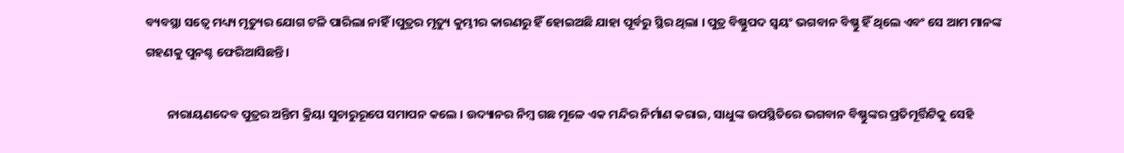ବ୍ୟବସ୍ଥା ସତ୍ୱେ ମଧ୍ୟ୍ୟ ମୃତ୍ୟୁର ଯୋଗ ଟଳି ପାରିଲା ନାହିଁ ।ପୁତ୍ରର ମୃତ୍ୟୁ କୁମ୍ଭୀର କାରଣରୁ ହିଁ ହୋଇଅଛି ଯାହା ପୂର୍ବରୁ ସ୍ଥିର ଥିଲା । ପୁତ୍ର ବିଷ୍ଣୁପଦ ସ୍ୱୟଂ ଭଗବାନ ବିଷ୍ଣୁ ହିଁ ଥିଲେ ଏବଂ ସେ ଆମ ମାନଙ୍କ ଗହଣକୁ ପୁନଶ୍ଚ ଫେରିଆସିଛନ୍ତି ।

        ନାରାୟଣଦେବ ପୁତ୍ରର ଅନ୍ତିମ କ୍ରିୟା ସୁଚାରୁରୂପେ ସମାପନ କଲେ । ଉଦ୍ୟାନର ନିମ୍ବ ଗଛ ମୂଳେ ଏକ ମନ୍ଦିର ନିର୍ମାଣ କରାଇ, ସାଧୁଙ୍କ ଉପସ୍ଥିତିରେ ଭଗବାନ ବିଷ୍ଣୁଙ୍କର ପ୍ରତିମୂର୍ତ୍ତିଟିକୁ ସେହି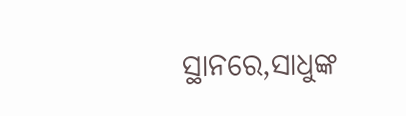ସ୍ଥାନରେ,ସାଧୁଙ୍କ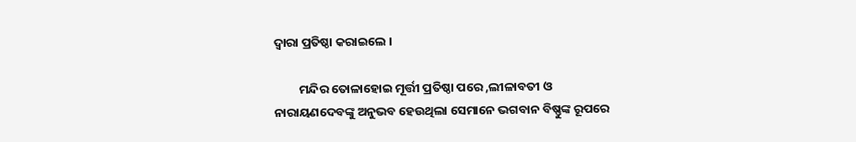ଦ୍ୱାରା ପ୍ରତିଷ୍ଠା କରାଇଲେ ।

         ମନ୍ଦିର ତୋଳାହୋଇ ମୂର୍ତ୍ତୀ ପ୍ରତିଷ୍ଠା ପରେ ,ଲୀଳାବତୀ ଓ ନାରାୟଣଦେବଙ୍କୁ ଅନୁଭବ ହେଉଥିଲା ସେମାନେ ଭଗବାନ ବିଷ୍ଣୁଙ୍କ ରୂପରେ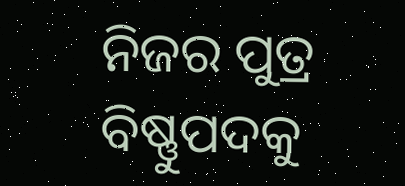ନିଜର ପୁତ୍ର ବିଷ୍ଣୁପଦକୁ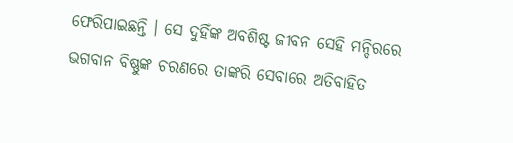ଫେରିପାଇଛନ୍ତି । ସେ ଦୁହିଁଙ୍କ ଅବଶିଷ୍ଟ ଜୀବନ ସେହି ମନ୍ଦିରରେ ଭଗବାନ ବିଷ୍ଣୁଙ୍କ ଚରଣରେ ତାଙ୍କରି ସେବାରେ ଅତିବାହିତ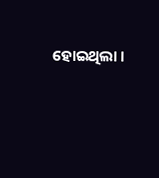ହୋଇଥିଲା ।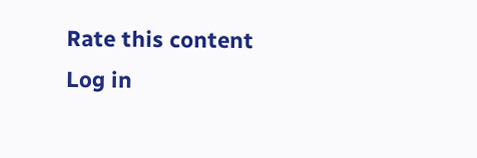Rate this content
Log in